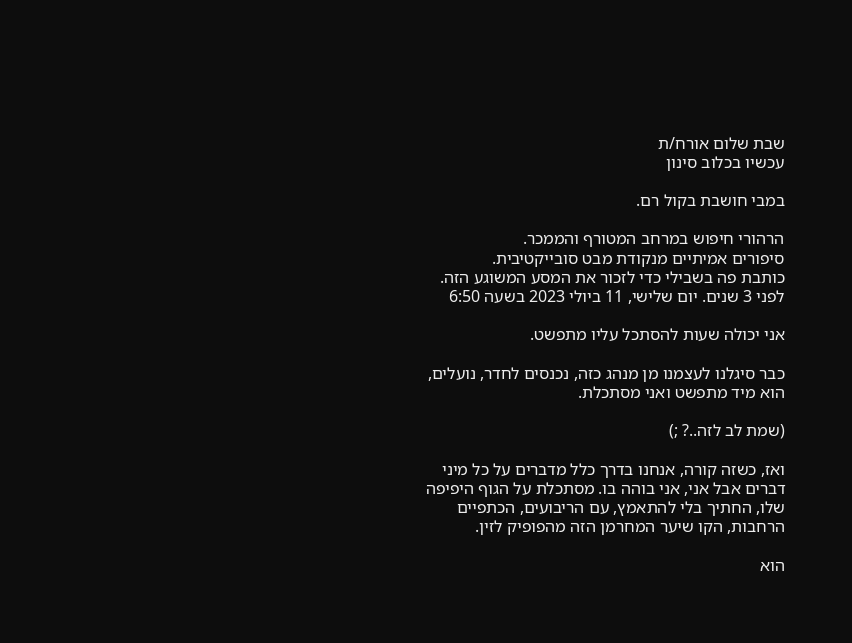שבת שלום אורח/ת
עכשיו בכלוב סינון

במבי חושבת בקול רם.

הרהורי חיפוש במרחב המטורף והממכר.
סיפורים אמיתיים מנקודת מבט סובייקטיבית.
כותבת פה בשבילי כדי לזכור את המסע המשוגע הזה.
לפני 3 שנים. יום שלישי, 11 ביולי 2023 בשעה 6:50

אני יכולה שעות להסתכל עליו מתפשט.

כבר סיגלנו לעצמנו מן מנהג כזה, נכנסים לחדר, נועלים, הוא מיד מתפשט ואני מסתכלת.

(שמת לב לזה..? ;)

ואז, כשזה קורה, אנחנו בדרך כלל מדברים על כל מיני דברים אבל אני, אני בוהה בו. מסתכלת על הגוף היפיפה  שלו, החתיך בלי להתאמץ, עם הריבועים, הכתפיים הרחבות, הקו שיער המחרמן הזה מהפופיק לזין.

הוא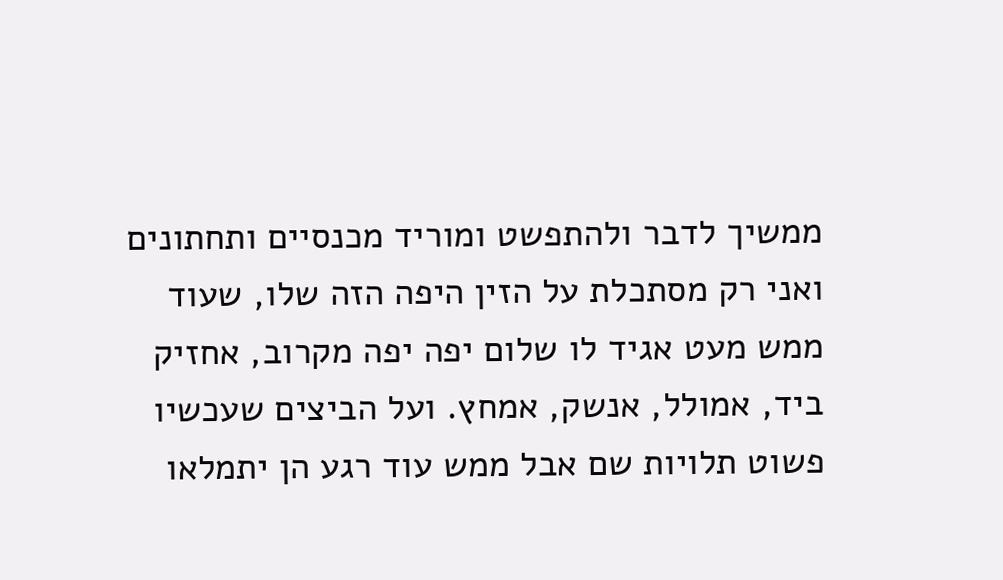ממשיך לדבר ולהתפשט ומוריד מכנסיים ותחתונים ואני רק מסתכלת על הזין היפה הזה שלו, שעוד ממש מעט אגיד לו שלום יפה יפה מקרוב, אחזיק ביד, אמולל, אנשק, אמחץ. ועל הביצים שעכשיו פשוט תלויות שם אבל ממש עוד רגע הן יתמלאו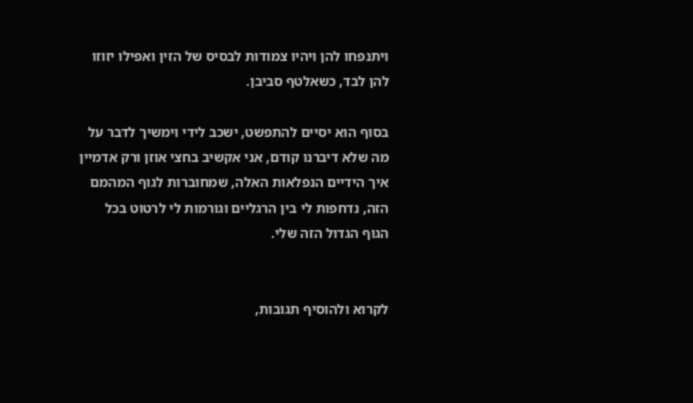ויתנפחו להן ויהיו צמודות לבסיס של הזין ואפילו יזוזו להן לבד, כשאלטף סביבן.

בסוף הוא יסיים להתפשט, ישכב לידי וימשיך לדבר על מה שלא דיברנו קודם, אני אקשיב בחצי אוזן ורק אדמיין איך הידיים הנפלאות האלה, שמחוברות לגוף המהמם הזה, נדחפות לי בין הרגליים וגורמות לי לרטוט בכל הגוף הגדול הזה שלי.


לקרוא ולהוסיף תגובות,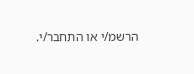הרשמ/י או התחבר/י.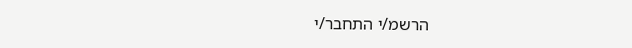הרשמ/י התחבר/י